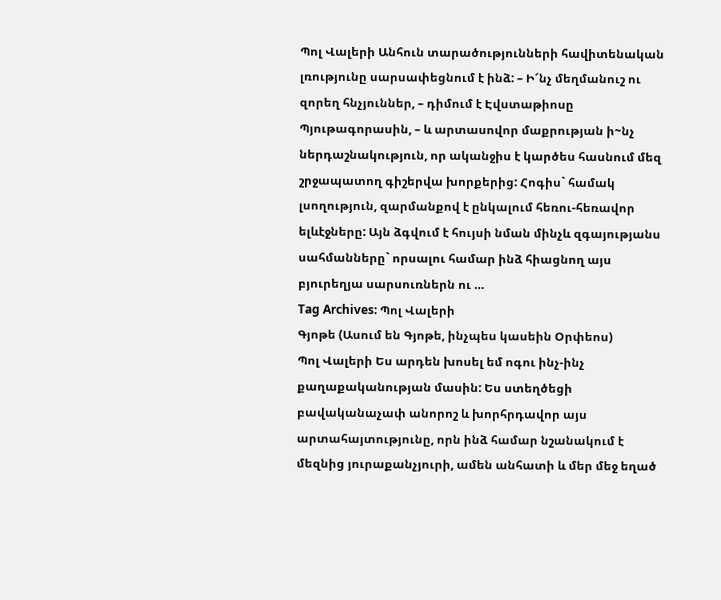Պոլ Վալերի Անհուն տարածությունների հավիտենական լռությունը սարսափեցնում է ինձ: – Ի՜նչ մեղմանուշ ու զորեղ հնչյուններ, – դիմում է Էվստաթիոսը Պյութագորասին, – և արտասովոր մաքրության ի~նչ ներդաշնակություն, որ ականջիս է կարծես հասնում մեզ շրջապատող գիշերվա խորքերից: Հոգիս` համակ լսողություն, զարմանքով է ընկալում հեռու-հեռավոր ելևէջները: Այն ձգվում է հույսի նման մինչև զգայությանս սահմանները` որսալու համար ինձ հիացնող այս բյուրեղյա սարսուռներն ու …
Tag Archives: Պոլ Վալերի
Գյոթե (Ասում են Գյոթե, ինչպես կասեին Օրփեոս)
Պոլ Վալերի Ես արդեն խոսել եմ ոգու ինչ-ինչ քաղաքականության մասին: Ես ստեղծեցի բավականաչափ անորոշ և խորհրդավոր այս արտահայտությունը, որն ինձ համար նշանակում է մեզնից յուրաքանչյուրի, ամեն անհատի և մեր մեջ եղած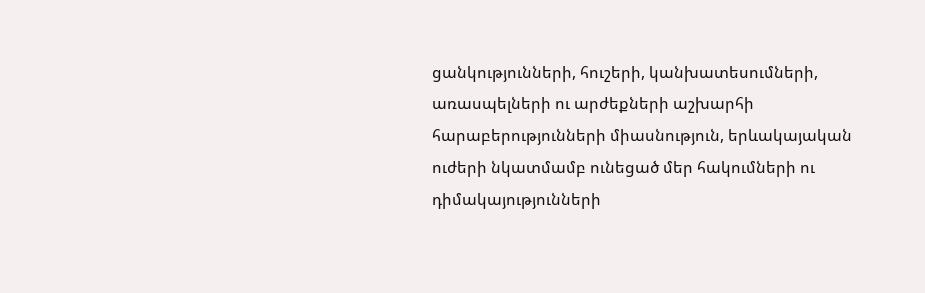ցանկությունների, հուշերի, կանխատեսումների, առասպելների ու արժեքների աշխարհի հարաբերությունների միասնություն, երևակայական ուժերի նկատմամբ ունեցած մեր հակումների ու դիմակայությունների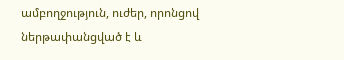ամբողջություն, ուժեր, որոնցով ներթափանցված է և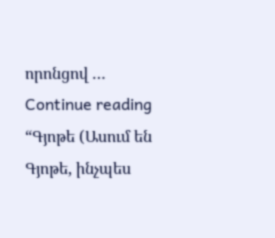որոնցով …
Continue reading “Գյոթե (Ասում են Գյոթե, ինչպես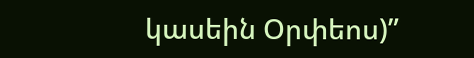կասեին Օրփեոս)”